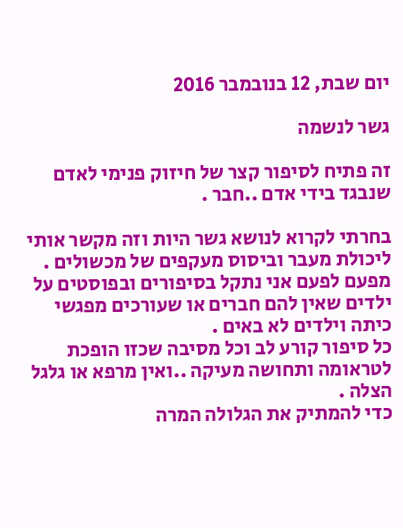יום שבת, 12 בנובמבר 2016

גשר לנשמה

זה פתיח לסיפור קצר של חיזוק פנימי לאדם שנבגד בידי אדם ..חבר .

בחרתי לקרוא לנושא גשר היות וזה מקשר אותי ליכולת מעבר וביסוס מעקפים של מכשולים .
מפעם לפעם אני נתקל בסיפורים ובפוסטים על ילדים שאין להם חברים או שעורכים מפגשי כיתה וילדים לא באים .
כל סיפור קורע לב וכל מסיבה שכזו הופכת לטראומה ותחושה מעיקה ..ואין מרפא או גלגל הצלה .
כדי להמתיק את הגלולה המרה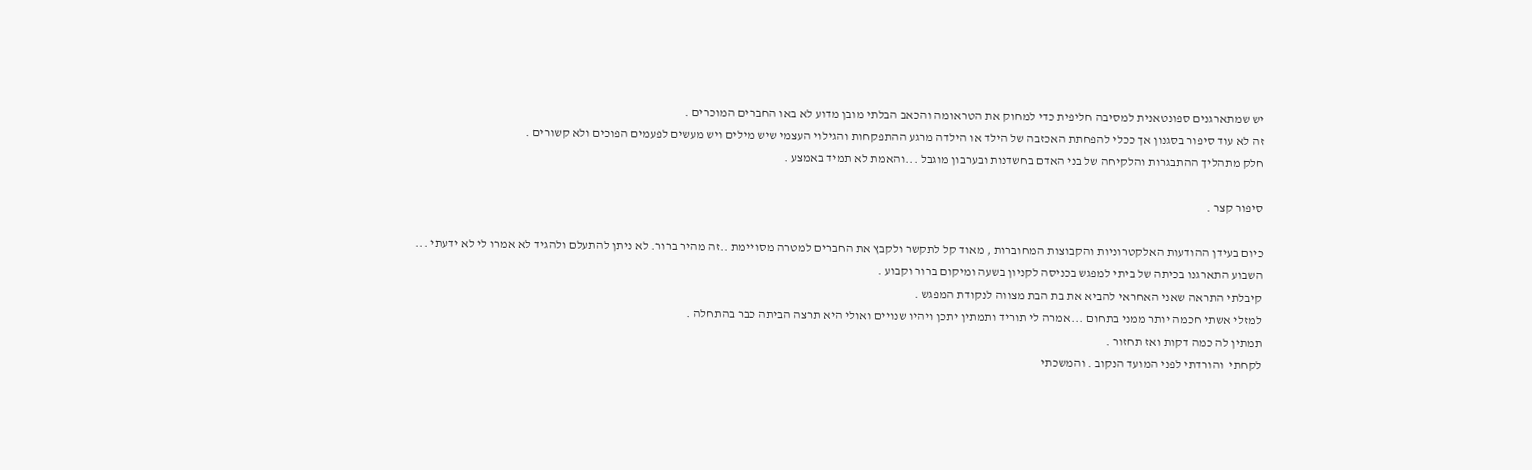יש שמתארגנים ספונטאנית למסיבה חליפית כדי למחוק את הטראומה והכאב הבלתי מובן מדוע לא באו החברים המוכרים .
זה לא עוד סיפור בסגנון אך ככלי להפחתת האכזבה של הילד או הילדה מרגע ההתפקחות והגילוי העצמי שיש מילים ויש מעשים לפעמים הפוכים ולא קשורים .
חלק מתהליך ההתבגרות והלקיחה של בני האדם בחשדנות ובערבון מוגבל ...והאמת לא תמיד באמצע .

סיפור קצר .

כיום בעידן ההודעות האלקטרוניות והקבוצות המחוברות , מאוד קל לתקשר ולקבץ את החברים למטרה מסויימת ..זה מהיר ברור. לא ניתן להתעלם ולהגיד לא אמרו לי לא ידעתי ...
השבוע התארגנו בכיתה של ביתי למפגש בכניסה לקניון בשעה ומיקום ברור וקבוע .
קיבלתי התראה שאני האחראי להביא את בת הבת מצווה לנקודת המפגש .
למזלי אשתי חכמה יותר ממני בתחום ...אמרה לי תוריד ותמתין יתכן ויהיו שנויים ואולי היא תרצה הביתה כבר בהתחלה .
תמתין לה כמה דקות ואז תחזור .
לקחתי  והורדתי לפני המועד הנקוב . והמשכתי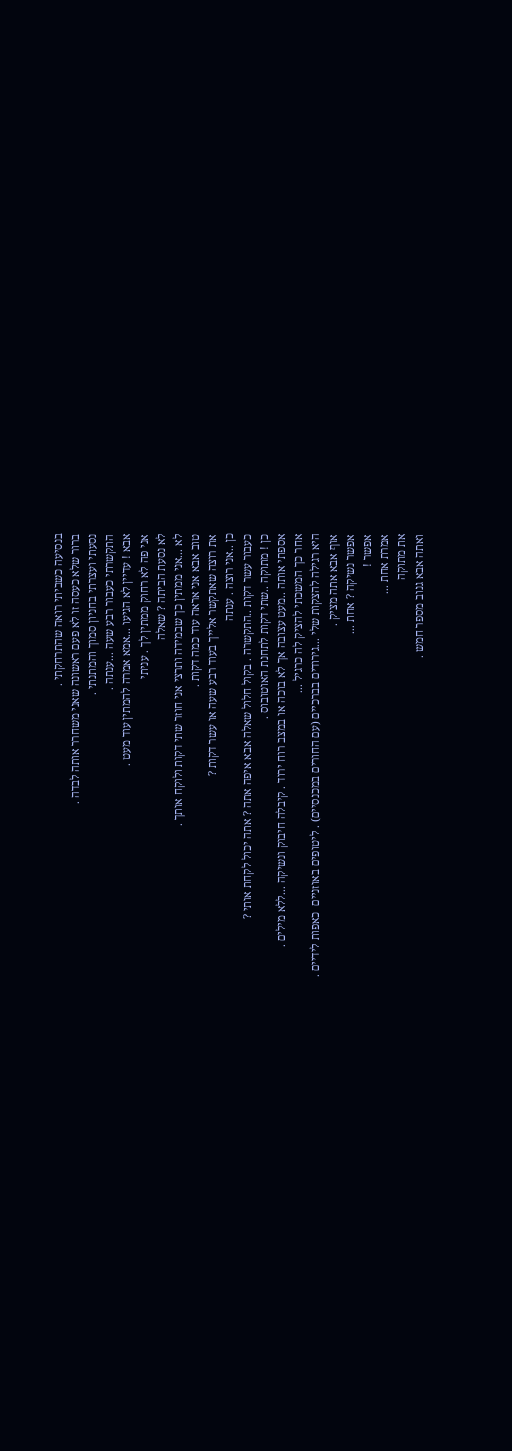בנסיעה כשביתי רואה שהתרחקתי .
ברור שלא כעסה זו לא פעם ראשונה שאני משחרר אותה לבדה .
נסעתי ועצרתי בחניון סמוך והמתנתי .
התקשרתי כעבור רבע שעה ...ענתה .
אבא ! עדיין לא הגיעו ...אמא אמרה להמתין עוד מעט .
אני פה לא רחוק ממתין לך . עניתי
לא נסעת הביתה ? שאלה
לא ...אני ממתין כך שבמידה ותרצי אני חוזר שתי דקות ולוקח אותך .
טוב אבא אני אראה עוד כמה דקות .
את רוצה שאתקשר אלייך בעוד רבע שעה או עשר דקות ?
כן ..אני רוצה . ענתה
כעבור עשר דקות ..התקשרה . בקול חלול שאלה אבא איפה אתה ? אתה יכול לקחת אותי ?
כן ! מתוקה ..שתי דקות לתחנת האוטובוס .
אספתי אותה ..מעט עצובה אך לא בוכה או במצב רוח ירוד . קיבלה חיבוק ונשיקה ...ללא מילים .
אחר כך המשכתי להציק לה כרגיל ...
היא רגילה להצקות שלי ...גירודים בברכיים (עם החורים במכנסיים) . ליטופים באוזניים  כאפות לידיים .
אוף אבא אתה מציק .
אפשר נשיקה ? אחת ...
אפשר !
אמרת אחת ...
את מתוקה
ואתה אבא גנוב מספר חמש .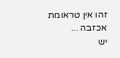זהו אין טראומת אכזבה ...
יש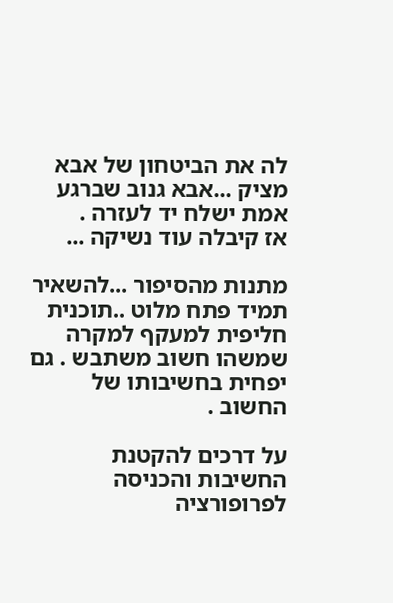לה את הביטחון של אבא מציק ...אבא גנוב שברגע אמת ישלח יד לעזרה .
אז קיבלה עוד נשיקה ...

מתנות מהסיפור ...להשאיר תמיד פתח מלוט ..תוכנית חליפית למעקף למקרה שמשהו חשוב משתבש . גם יפחית בחשיבותו של החשוב .

על דרכים להקטנת החשיבות והכניסה לפרופורציה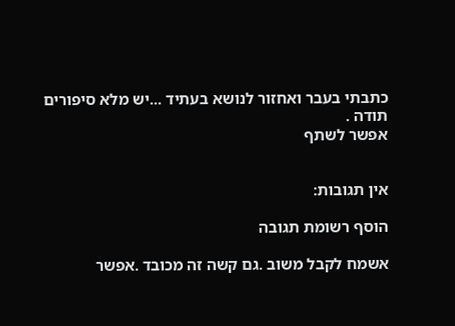כתבתי בעבר ואחזור לנושא בעתיד ...יש מלא סיפורים
תודה .
אפשר לשתף


אין תגובות:

הוסף רשומת תגובה

אשמח לקבל משוב .גם קשה זה מכובד .אפשר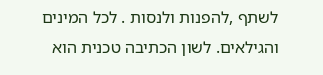לשתף ,להפנות ולנסות . לכל המינים והגילאים. לשון הכתיבה טכנית הוא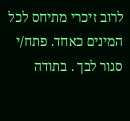לרוב זיכרי מתיחס לכל המינים כאחד. פתח/י סגור לבך . בתודה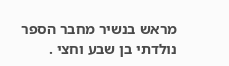מראש בנשיר מחבר הספר נולדתי בן שבע וחצי .